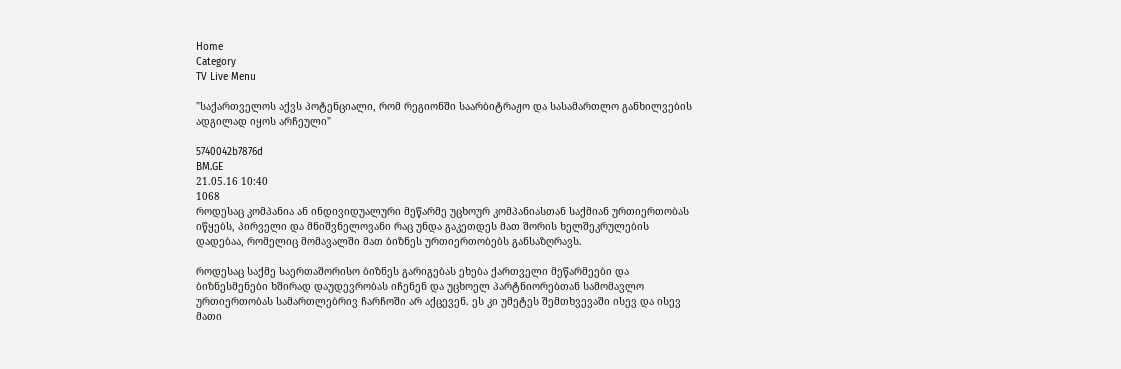Home
Category
TV Live Menu

"საქართველოს აქვს პოტენციალი, რომ რეგიონში საარბიტრაჟო და სასამართლო განხილვების ადგილად იყოს არჩეული"

5740042b7876d
BM.GE
21.05.16 10:40
1068
როდესაც კომპანია ან ინდივიდუალური მეწარმე უცხოურ კომპანიასთან საქმიან ურთიერთობას იწყებს, პირველი და მნიშვნელოვანი რაც უნდა გაკეთდეს მათ შორის ხელშეკრულების დადებაა, რომელიც მომავალში მათ ბიზნეს ურთიერთობებს განსაზღრავს.

როდესაც საქმე საერთაშორისო ბიზნეს გარიგებას ეხება ქართველი მეწარმეები და ბიზნესმენები ხშირად დაუდევრობას იჩენენ და უცხოელ პარტნიორებთან სამომავლო ურთიერთობას სამართლებრივ ჩარჩოში არ აქცევენ. ეს კი უმეტეს შემთხვევაში ისევ და ისევ მათი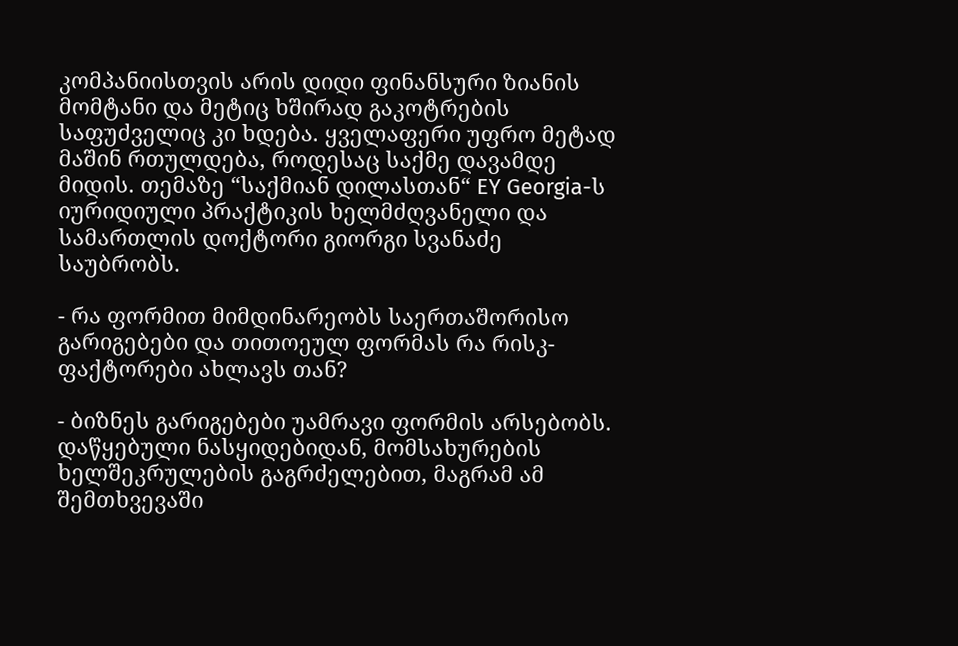კომპანიისთვის არის დიდი ფინანსური ზიანის მომტანი და მეტიც ხშირად გაკოტრების საფუძველიც კი ხდება. ყველაფერი უფრო მეტად მაშინ რთულდება, როდესაც საქმე დავამდე მიდის. თემაზე “საქმიან დილასთან“ EY Georgia-ს იურიდიული პრაქტიკის ხელმძღვანელი და სამართლის დოქტორი გიორგი სვანაძე საუბრობს.

- რა ფორმით მიმდინარეობს საერთაშორისო გარიგებები და თითოეულ ფორმას რა რისკ-ფაქტორები ახლავს თან?

- ბიზნეს გარიგებები უამრავი ფორმის არსებობს. დაწყებული ნასყიდებიდან, მომსახურების ხელშეკრულების გაგრძელებით, მაგრამ ამ შემთხვევაში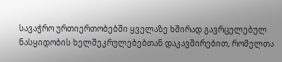სავაჭრო ურთიერთობებში ყველაზე ხშირად გავრცელებულ ნასყიდობის ხელშეკრულებებთან დაკავშირებით, რომელთა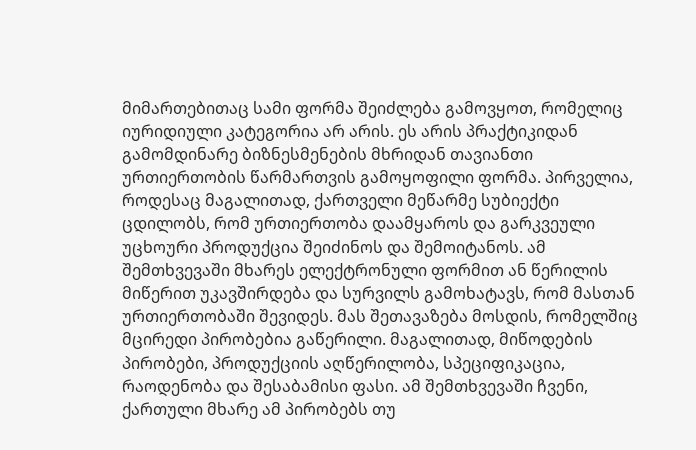მიმართებითაც სამი ფორმა შეიძლება გამოვყოთ, რომელიც იურიდიული კატეგორია არ არის. ეს არის პრაქტიკიდან გამომდინარე ბიზნესმენების მხრიდან თავიანთი ურთიერთობის წარმართვის გამოყოფილი ფორმა. პირველია, როდესაც მაგალითად, ქართველი მეწარმე სუბიექტი ცდილობს, რომ ურთიერთობა დაამყაროს და გარკვეული უცხოური პროდუქცია შეიძინოს და შემოიტანოს. ამ შემთხვევაში მხარეს ელექტრონული ფორმით ან წერილის მიწერით უკავშირდება და სურვილს გამოხატავს, რომ მასთან ურთიერთობაში შევიდეს. მას შეთავაზება მოსდის, რომელშიც მცირედი პირობებია გაწერილი. მაგალითად, მიწოდების პირობები, პროდუქციის აღწერილობა, სპეციფიკაცია, რაოდენობა და შესაბამისი ფასი. ამ შემთხვევაში ჩვენი, ქართული მხარე ამ პირობებს თუ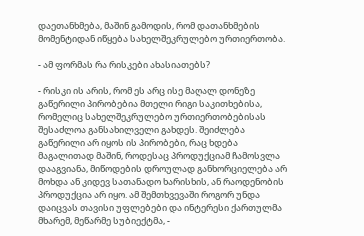დაეთანხმება, მაშინ გამოდის, რომ დათანხმების მომენტიდან იწყება სახელშეკრულებო ურთიერთობა.

- ამ ფორმას რა რისკები ახასიათებს?

- რისკი ის არის, რომ ეს არც ისე მაღალ დონეზე გაწერილი პირობებია მთელი რიგი საკითხებისა, რომელიც სახელშეკრულებო ურთიერთობებისას შესაძლოა განსახილველი გახდეს. შეიძლება გაწერილი არ იყოს ის პირობები, რაც ხდება მაგალითად მაშინ, როდესაც პროდუქციამ ჩამოსვლა დააგვიანა, მიწოდების დროულად განხორციელება არ მოხდა ან კიდევ სათანადო ხარისხის, ან რაოდენობის პროდუქცია არ იყო. ამ შემთხვევაში როგორ უნდა დაიცვას თავისი უფლებები და ინტერესი ქართულმა მხარემ, მეწარმე სუბიექტმა, -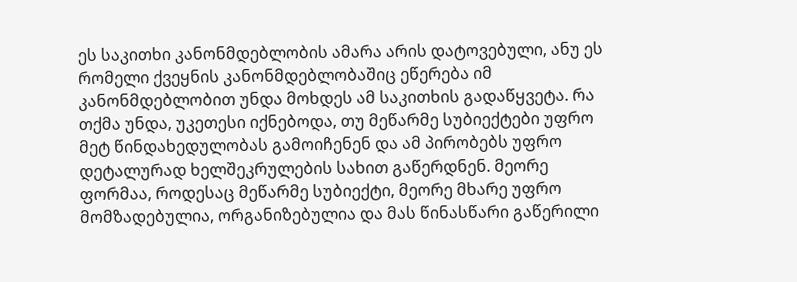ეს საკითხი კანონმდებლობის ამარა არის დატოვებული, ანუ ეს რომელი ქვეყნის კანონმდებლობაშიც ეწერება იმ კანონმდებლობით უნდა მოხდეს ამ საკითხის გადაწყვეტა. რა თქმა უნდა, უკეთესი იქნებოდა, თუ მეწარმე სუბიექტები უფრო მეტ წინდახედულობას გამოიჩენენ და ამ პირობებს უფრო დეტალურად ხელშეკრულების სახით გაწერდნენ. მეორე ფორმაა, როდესაც მეწარმე სუბიექტი, მეორე მხარე უფრო მომზადებულია, ორგანიზებულია და მას წინასწარი გაწერილი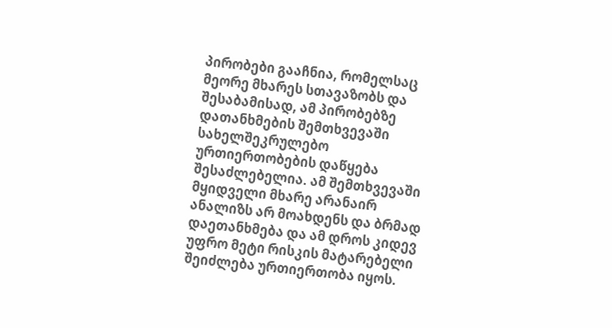პირობები გააჩნია, რომელსაც მეორე მხარეს სთავაზობს და შესაბამისად, ამ პირობებზე დათანხმების შემთხვევაში სახელშეკრულებო ურთიერთობების დაწყება შესაძლებელია. ამ შემთხვევაში მყიდველი მხარე არანაირ ანალიზს არ მოახდენს და ბრმად დაეთანხმება და ამ დროს კიდევ უფრო მეტი რისკის მატარებელი შეიძლება ურთიერთობა იყოს.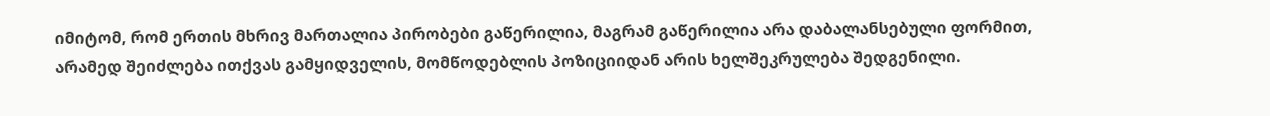იმიტომ, რომ ერთის მხრივ მართალია პირობები გაწერილია, მაგრამ გაწერილია არა დაბალანსებული ფორმით, არამედ შეიძლება ითქვას გამყიდველის, მომწოდებლის პოზიციიდან არის ხელშეკრულება შედგენილი.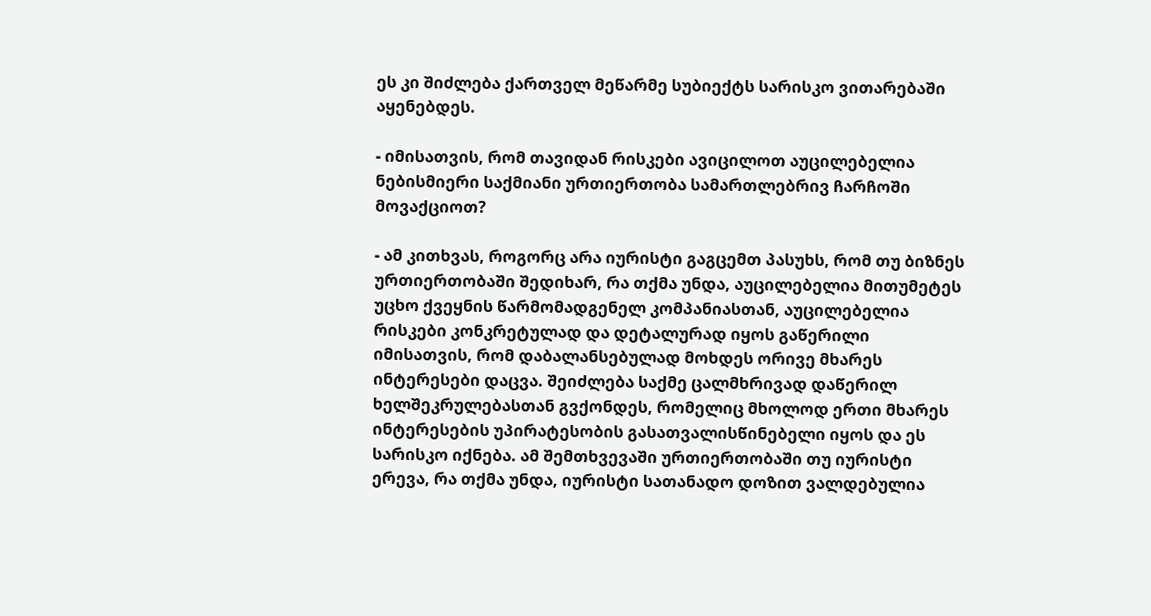ეს კი შიძლება ქართველ მეწარმე სუბიექტს სარისკო ვითარებაში აყენებდეს.

- იმისათვის, რომ თავიდან რისკები ავიცილოთ აუცილებელია ნებისმიერი საქმიანი ურთიერთობა სამართლებრივ ჩარჩოში მოვაქციოთ?

- ამ კითხვას, როგორც არა იურისტი გაგცემთ პასუხს, რომ თუ ბიზნეს ურთიერთობაში შედიხარ, რა თქმა უნდა, აუცილებელია მითუმეტეს უცხო ქვეყნის წარმომადგენელ კომპანიასთან, აუცილებელია რისკები კონკრეტულად და დეტალურად იყოს გაწერილი იმისათვის, რომ დაბალანსებულად მოხდეს ორივე მხარეს ინტერესები დაცვა. შეიძლება საქმე ცალმხრივად დაწერილ ხელშეკრულებასთან გვქონდეს, რომელიც მხოლოდ ერთი მხარეს ინტერესების უპირატესობის გასათვალისწინებელი იყოს და ეს სარისკო იქნება. ამ შემთხვევაში ურთიერთობაში თუ იურისტი ერევა, რა თქმა უნდა, იურისტი სათანადო დოზით ვალდებულია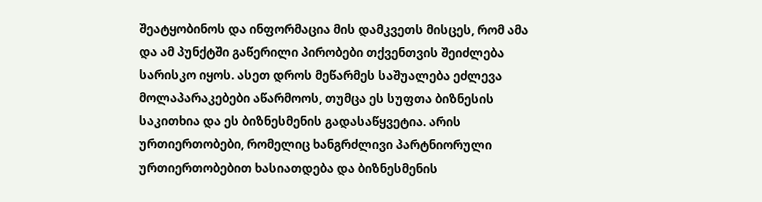შეატყობინოს და ინფორმაცია მის დამკვეთს მისცეს, რომ ამა და ამ პუნქტში გაწერილი პირობები თქვენთვის შეიძლება სარისკო იყოს. ასეთ დროს მეწარმეს საშუალება ეძლევა მოლაპარაკებები აწარმოოს, თუმცა ეს სუფთა ბიზნესის საკითხია და ეს ბიზნესმენის გადასაწყვეტია. არის ურთიერთობები, რომელიც ხანგრძლივი პარტნიორული ურთიერთობებით ხასიათდება და ბიზნესმენის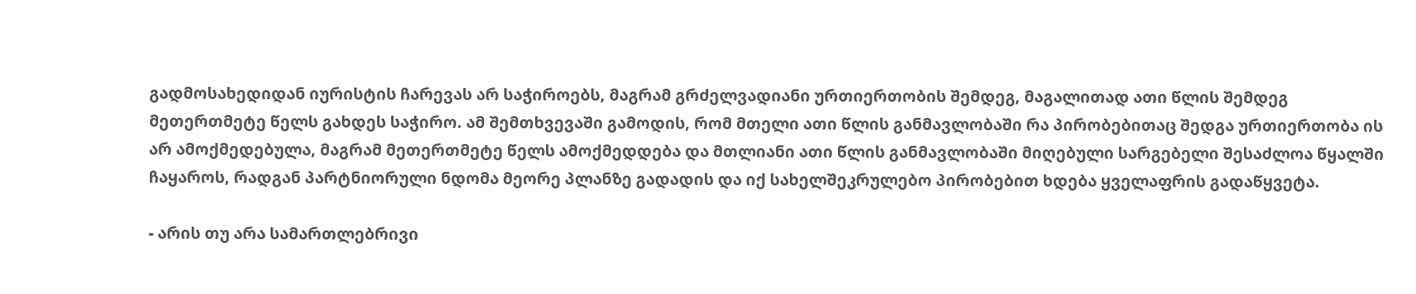გადმოსახედიდან იურისტის ჩარევას არ საჭიროებს, მაგრამ გრძელვადიანი ურთიერთობის შემდეგ, მაგალითად ათი წლის შემდეგ მეთერთმეტე წელს გახდეს საჭირო. ამ შემთხვევაში გამოდის, რომ მთელი ათი წლის განმავლობაში რა პირობებითაც შედგა ურთიერთობა ის არ ამოქმედებულა, მაგრამ მეთერთმეტე წელს ამოქმედდება და მთლიანი ათი წლის განმავლობაში მიღებული სარგებელი შესაძლოა წყალში ჩაყაროს, რადგან პარტნიორული ნდომა მეორე პლანზე გადადის და იქ სახელშეკრულებო პირობებით ხდება ყველაფრის გადაწყვეტა.

- არის თუ არა სამართლებრივი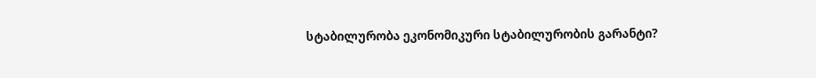სტაბილურობა ეკონომიკური სტაბილურობის გარანტი?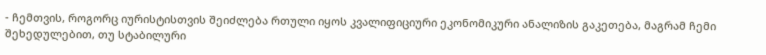- ჩემთვის, როგორც იურისტისთვის შეიძლება რთული იყოს კვალიფიციური ეკონომიკური ანალიზის გაკეთება, მაგრამ ჩემი შეხედულებით, თუ სტაბილური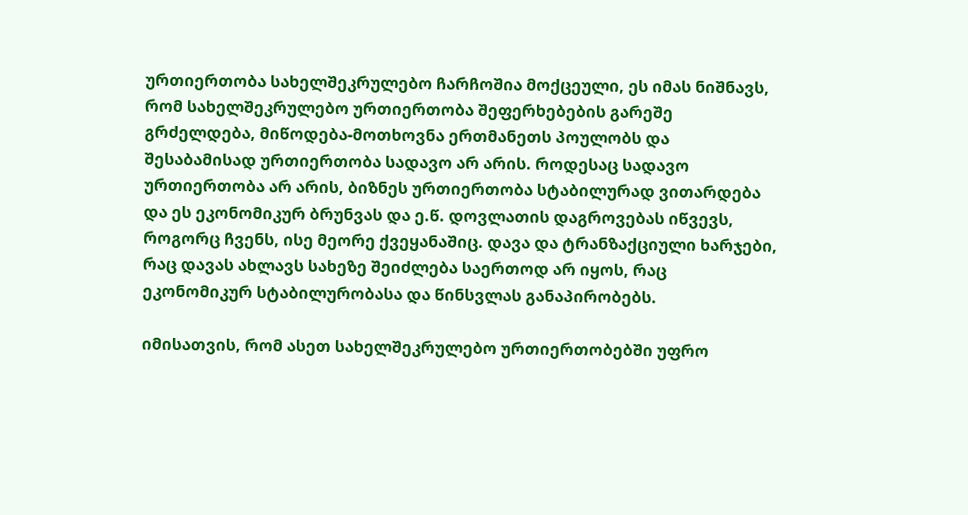ურთიერთობა სახელშეკრულებო ჩარჩოშია მოქცეული, ეს იმას ნიშნავს, რომ სახელშეკრულებო ურთიერთობა შეფერხებების გარეშე გრძელდება, მიწოდება-მოთხოვნა ერთმანეთს პოულობს და შესაბამისად ურთიერთობა სადავო არ არის. როდესაც სადავო ურთიერთობა არ არის, ბიზნეს ურთიერთობა სტაბილურად ვითარდება და ეს ეკონომიკურ ბრუნვას და ე.წ. დოვლათის დაგროვებას იწვევს, როგორც ჩვენს, ისე მეორე ქვეყანაშიც. დავა და ტრანზაქციული ხარჯები, რაც დავას ახლავს სახეზე შეიძლება საერთოდ არ იყოს, რაც ეკონომიკურ სტაბილურობასა და წინსვლას განაპირობებს.

იმისათვის, რომ ასეთ სახელშეკრულებო ურთიერთობებში უფრო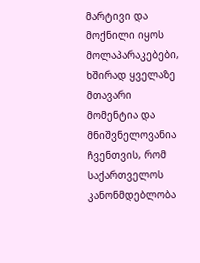მარტივი და მოქნილი იყოს მოლაპარაკებები, ხშირად ყველაზე მთავარი მომენტია და მნიშვნელოვანია ჩვენთვის, რომ საქართველოს კანონმდებლობა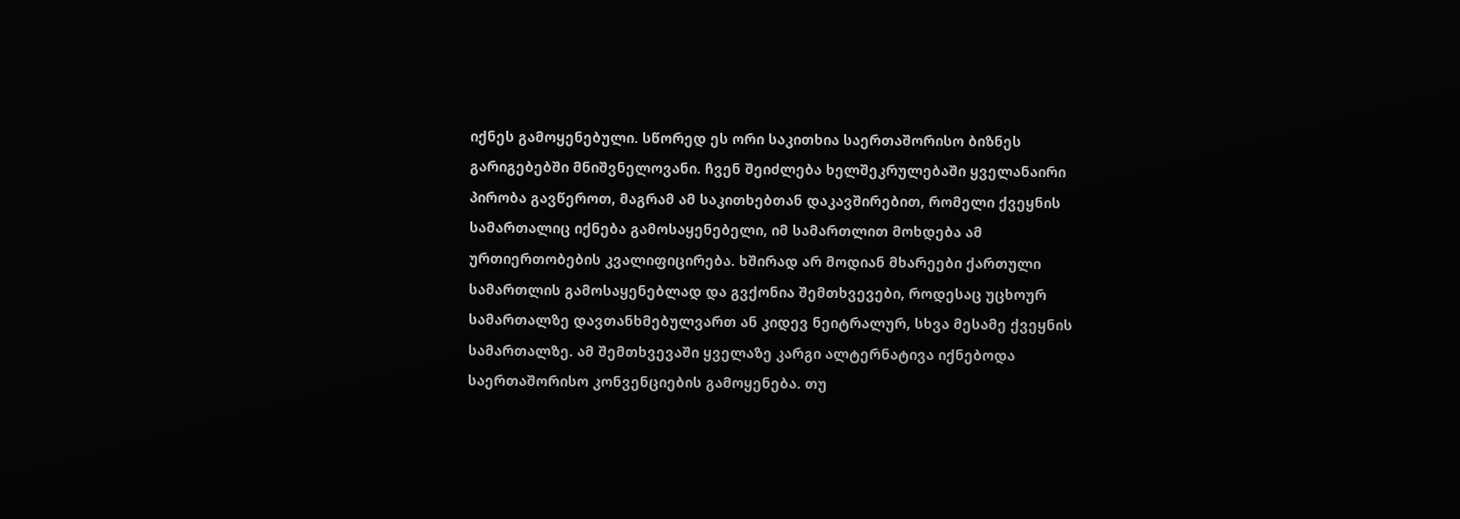იქნეს გამოყენებული. სწორედ ეს ორი საკითხია საერთაშორისო ბიზნეს გარიგებებში მნიშვნელოვანი. ჩვენ შეიძლება ხელშეკრულებაში ყველანაირი პირობა გავწეროთ, მაგრამ ამ საკითხებთან დაკავშირებით, რომელი ქვეყნის სამართალიც იქნება გამოსაყენებელი, იმ სამართლით მოხდება ამ ურთიერთობების კვალიფიცირება. ხშირად არ მოდიან მხარეები ქართული სამართლის გამოსაყენებლად და გვქონია შემთხვევები, როდესაც უცხოურ სამართალზე დავთანხმებულვართ ან კიდევ ნეიტრალურ, სხვა მესამე ქვეყნის სამართალზე. ამ შემთხვევაში ყველაზე კარგი ალტერნატივა იქნებოდა საერთაშორისო კონვენციების გამოყენება. თუ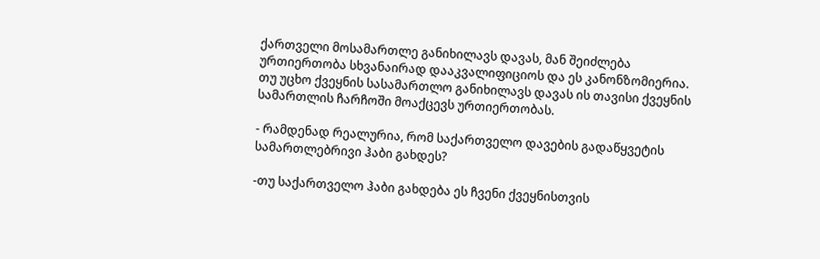ქართველი მოსამართლე განიხილავს დავას, მან შეიძლება ურთიერთობა სხვანაირად დააკვალიფიციოს და ეს კანონზომიერია. თუ უცხო ქვეყნის სასამართლო განიხილავს დავას ის თავისი ქვეყნის სამართლის ჩარჩოში მოაქცევს ურთიერთობას.

- რამდენად რეალურია, რომ საქართველო დავების გადაწყვეტის სამართლებრივი ჰაბი გახდეს?

-თუ საქართველო ჰაბი გახდება ეს ჩვენი ქვეყნისთვის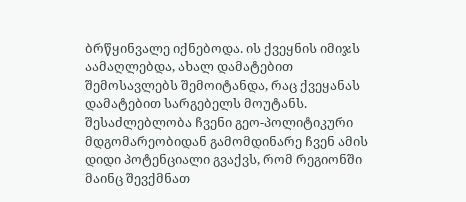ბრწყინვალე იქნებოდა. ის ქვეყნის იმიჯს აამაღლებდა, ახალ დამატებით შემოსავლებს შემოიტანდა, რაც ქვეყანას დამატებით სარგებელს მოუტანს. შესაძლებლობა ჩვენი გეო-პოლიტიკური მდგომარეობიდან გამომდინარე ჩვენ ამის დიდი პოტენციალი გვაქვს, რომ რეგიონში მაინც შევქმნათ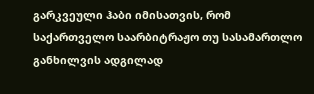გარკვეული ჰაბი იმისათვის, რომ საქართველო საარბიტრაჟო თუ სასამართლო განხილვის ადგილად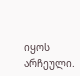იყოს არჩეული.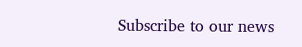Subscribe to our news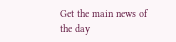Get the main news of the day